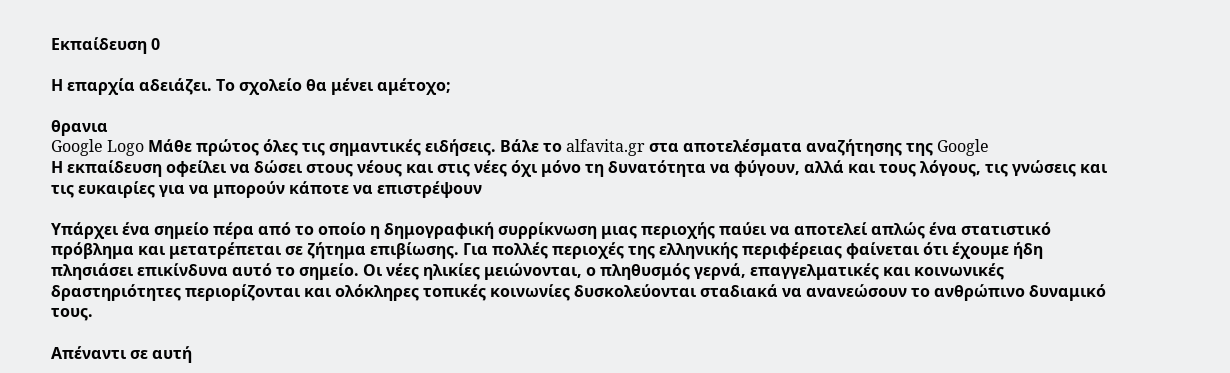Εκπαίδευση 0

Η επαρχία αδειάζει. Το σχολείο θα μένει αμέτοχο;

θρανια
Google Logo Μάθε πρώτος όλες τις σημαντικές ειδήσεις. Βάλε το alfavita.gr στα αποτελέσματα αναζήτησης της Google
Η εκπαίδευση οφείλει να δώσει στους νέους και στις νέες όχι μόνο τη δυνατότητα να φύγουν, αλλά και τους λόγους, τις γνώσεις και τις ευκαιρίες για να μπορούν κάποτε να επιστρέψουν

Υπάρχει ένα σημείο πέρα από το οποίο η δημογραφική συρρίκνωση μιας περιοχής παύει να αποτελεί απλώς ένα στατιστικό πρόβλημα και μετατρέπεται σε ζήτημα επιβίωσης. Για πολλές περιοχές της ελληνικής περιφέρειας φαίνεται ότι έχουμε ήδη πλησιάσει επικίνδυνα αυτό το σημείο. Οι νέες ηλικίες μειώνονται, ο πληθυσμός γερνά, επαγγελματικές και κοινωνικές δραστηριότητες περιορίζονται και ολόκληρες τοπικές κοινωνίες δυσκολεύονται σταδιακά να ανανεώσουν το ανθρώπινο δυναμικό τους.

Απέναντι σε αυτή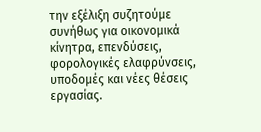την εξέλιξη συζητούμε συνήθως για οικονομικά κίνητρα, επενδύσεις, φορολογικές ελαφρύνσεις, υποδομές και νέες θέσεις εργασίας.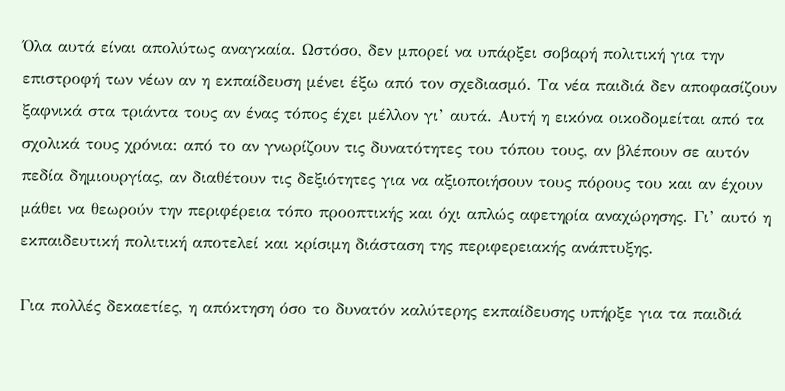Όλα αυτά είναι απολύτως αναγκαία. Ωστόσο, δεν μπορεί να υπάρξει σοβαρή πολιτική για την επιστροφή των νέων αν η εκπαίδευση μένει έξω από τον σχεδιασμό. Τα νέα παιδιά δεν αποφασίζουν ξαφνικά στα τριάντα τους αν ένας τόπος έχει μέλλον γι’ αυτά. Αυτή η εικόνα οικοδομείται από τα σχολικά τους χρόνια: από το αν γνωρίζουν τις δυνατότητες του τόπου τους, αν βλέπουν σε αυτόν πεδία δημιουργίας, αν διαθέτουν τις δεξιότητες για να αξιοποιήσουν τους πόρους του και αν έχουν μάθει να θεωρούν την περιφέρεια τόπο προοπτικής και όχι απλώς αφετηρία αναχώρησης. Γι’ αυτό η εκπαιδευτική πολιτική αποτελεί και κρίσιμη διάσταση της περιφερειακής ανάπτυξης.

Για πολλές δεκαετίες, η απόκτηση όσο το δυνατόν καλύτερης εκπαίδευσης υπήρξε για τα παιδιά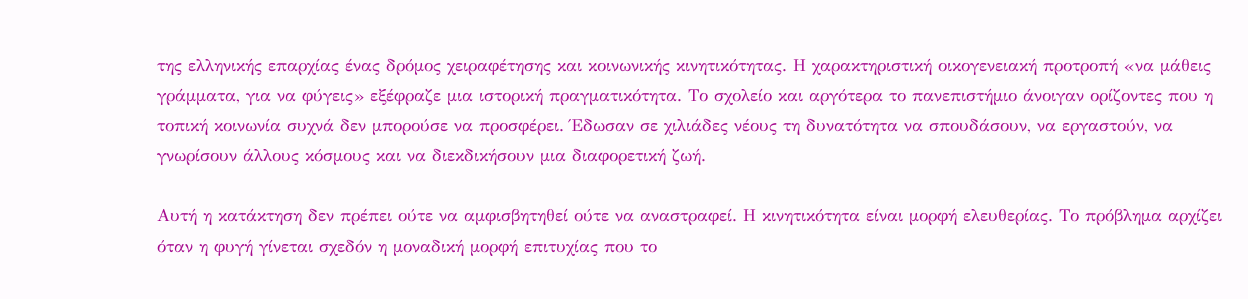της ελληνικής επαρχίας ένας δρόμος χειραφέτησης και κοινωνικής κινητικότητας. Η χαρακτηριστική οικογενειακή προτροπή «να μάθεις γράμματα, για να φύγεις» εξέφραζε μια ιστορική πραγματικότητα. Το σχολείο και αργότερα το πανεπιστήμιο άνοιγαν ορίζοντες που η τοπική κοινωνία συχνά δεν μπορούσε να προσφέρει. Έδωσαν σε χιλιάδες νέους τη δυνατότητα να σπουδάσουν, να εργαστούν, να γνωρίσουν άλλους κόσμους και να διεκδικήσουν μια διαφορετική ζωή.

Αυτή η κατάκτηση δεν πρέπει ούτε να αμφισβητηθεί ούτε να αναστραφεί. Η κινητικότητα είναι μορφή ελευθερίας. Το πρόβλημα αρχίζει όταν η φυγή γίνεται σχεδόν η μοναδική μορφή επιτυχίας που το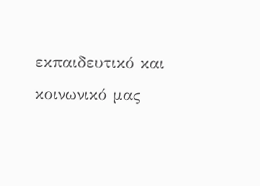εκπαιδευτικό και κοινωνικό μας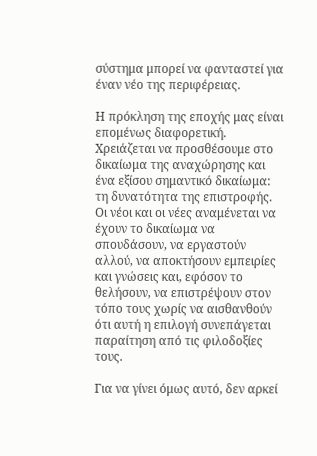σύστημα μπορεί να φανταστεί για έναν νέο της περιφέρειας.

Η πρόκληση της εποχής μας είναι επομένως διαφορετική. Χρειάζεται να προσθέσουμε στο δικαίωμα της αναχώρησης και ένα εξίσου σημαντικό δικαίωμα: τη δυνατότητα της επιστροφής. Οι νέοι και οι νέες αναμένεται να έχουν το δικαίωμα να σπουδάσουν, να εργαστούν αλλού, να αποκτήσουν εμπειρίες και γνώσεις και, εφόσον το θελήσουν, να επιστρέψουν στον τόπο τους χωρίς να αισθανθούν ότι αυτή η επιλογή συνεπάγεται παραίτηση από τις φιλοδοξίες τους.

Για να γίνει όμως αυτό, δεν αρκεί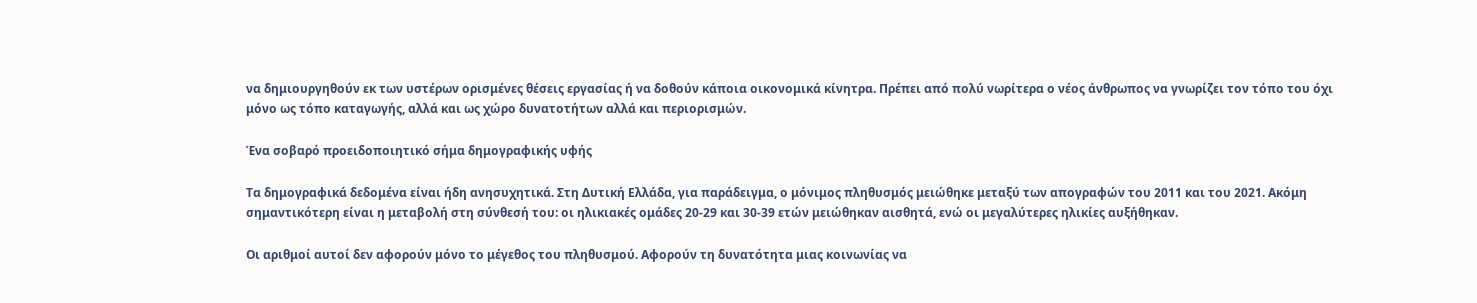να δημιουργηθούν εκ των υστέρων ορισμένες θέσεις εργασίας ή να δοθούν κάποια οικονομικά κίνητρα. Πρέπει από πολύ νωρίτερα ο νέος άνθρωπος να γνωρίζει τον τόπο του όχι μόνο ως τόπο καταγωγής, αλλά και ως χώρο δυνατοτήτων αλλά και περιορισμών.

Ένα σοβαρό προειδοποιητικό σήμα δημογραφικής υφής

Τα δημογραφικά δεδομένα είναι ήδη ανησυχητικά. Στη Δυτική Ελλάδα, για παράδειγμα, ο μόνιμος πληθυσμός μειώθηκε μεταξύ των απογραφών του 2011 και του 2021. Ακόμη σημαντικότερη είναι η μεταβολή στη σύνθεσή του: οι ηλικιακές ομάδες 20-29 και 30-39 ετών μειώθηκαν αισθητά, ενώ οι μεγαλύτερες ηλικίες αυξήθηκαν.

Οι αριθμοί αυτοί δεν αφορούν μόνο το μέγεθος του πληθυσμού. Αφορούν τη δυνατότητα μιας κοινωνίας να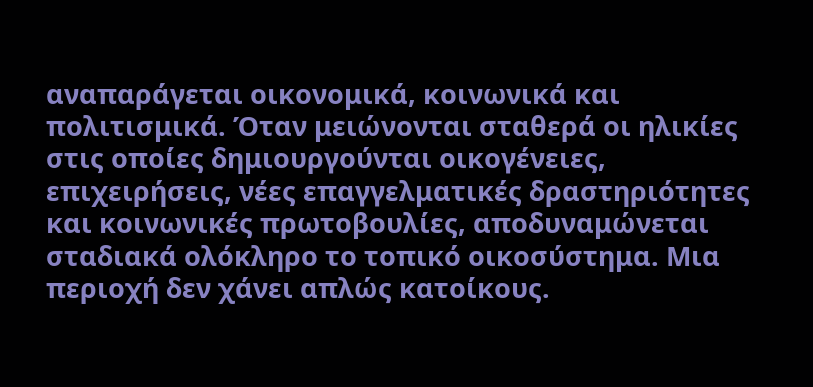αναπαράγεται οικονομικά, κοινωνικά και πολιτισμικά. Όταν μειώνονται σταθερά οι ηλικίες στις οποίες δημιουργούνται οικογένειες, επιχειρήσεις, νέες επαγγελματικές δραστηριότητες και κοινωνικές πρωτοβουλίες, αποδυναμώνεται σταδιακά ολόκληρο το τοπικό οικοσύστημα. Μια περιοχή δεν χάνει απλώς κατοίκους.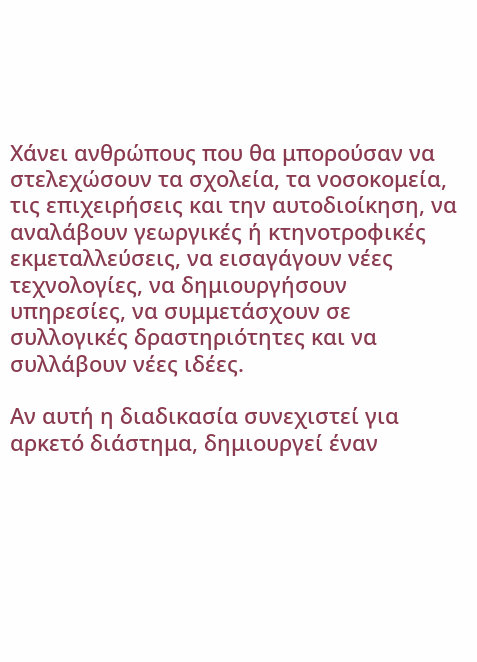Χάνει ανθρώπους που θα μπορούσαν να στελεχώσουν τα σχολεία, τα νοσοκομεία, τις επιχειρήσεις και την αυτοδιοίκηση, να αναλάβουν γεωργικές ή κτηνοτροφικές εκμεταλλεύσεις, να εισαγάγουν νέες τεχνολογίες, να δημιουργήσουν υπηρεσίες, να συμμετάσχουν σε συλλογικές δραστηριότητες και να συλλάβουν νέες ιδέες.

Αν αυτή η διαδικασία συνεχιστεί για αρκετό διάστημα, δημιουργεί έναν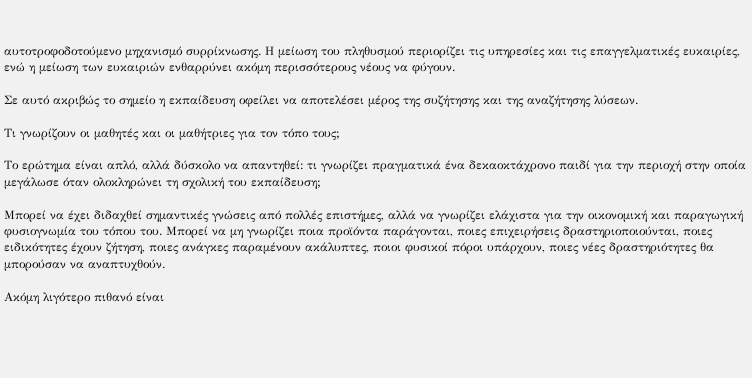αυτοτροφοδοτούμενο μηχανισμό συρρίκνωσης. Η μείωση του πληθυσμού περιορίζει τις υπηρεσίες και τις επαγγελματικές ευκαιρίες, ενώ η μείωση των ευκαιριών ενθαρρύνει ακόμη περισσότερους νέους να φύγουν.

Σε αυτό ακριβώς το σημείο η εκπαίδευση οφείλει να αποτελέσει μέρος της συζήτησης και της αναζήτησης λύσεων.

Τι γνωρίζουν οι μαθητές και οι μαθήτριες για τον τόπο τους;

Το ερώτημα είναι απλό, αλλά δύσκολο να απαντηθεί: τι γνωρίζει πραγματικά ένα δεκαοκτάχρονο παιδί για την περιοχή στην οποία μεγάλωσε όταν ολοκληρώνει τη σχολική του εκπαίδευση;

Μπορεί να έχει διδαχθεί σημαντικές γνώσεις από πολλές επιστήμες, αλλά να γνωρίζει ελάχιστα για την οικονομική και παραγωγική φυσιογνωμία του τόπου του. Μπορεί να μη γνωρίζει ποια προϊόντα παράγονται, ποιες επιχειρήσεις δραστηριοποιούνται, ποιες ειδικότητες έχουν ζήτηση, ποιες ανάγκες παραμένουν ακάλυπτες, ποιοι φυσικοί πόροι υπάρχουν, ποιες νέες δραστηριότητες θα μπορούσαν να αναπτυχθούν.

Ακόμη λιγότερο πιθανό είναι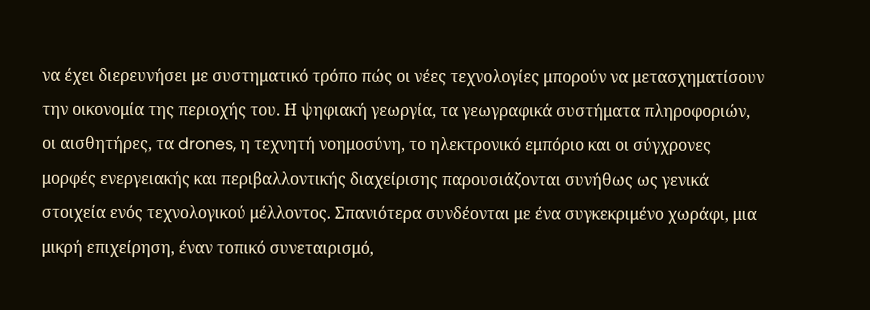να έχει διερευνήσει με συστηματικό τρόπο πώς οι νέες τεχνολογίες μπορούν να μετασχηματίσουν την οικονομία της περιοχής του. Η ψηφιακή γεωργία, τα γεωγραφικά συστήματα πληροφοριών, οι αισθητήρες, τα drones, η τεχνητή νοημοσύνη, το ηλεκτρονικό εμπόριο και οι σύγχρονες μορφές ενεργειακής και περιβαλλοντικής διαχείρισης παρουσιάζονται συνήθως ως γενικά στοιχεία ενός τεχνολογικού μέλλοντος. Σπανιότερα συνδέονται με ένα συγκεκριμένο χωράφι, μια μικρή επιχείρηση, έναν τοπικό συνεταιρισμό,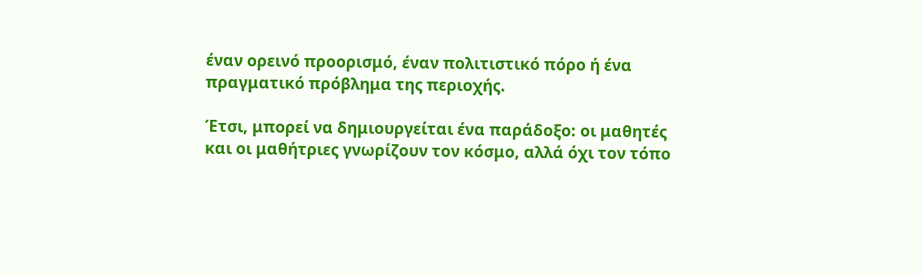έναν ορεινό προορισμό, έναν πολιτιστικό πόρο ή ένα πραγματικό πρόβλημα της περιοχής.

Έτσι, μπορεί να δημιουργείται ένα παράδοξο: οι μαθητές και οι μαθήτριες γνωρίζουν τον κόσμο, αλλά όχι τον τόπο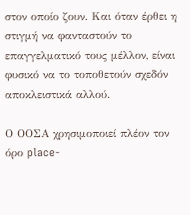στον οποίο ζουν. Και όταν έρθει η στιγμή να φανταστούν το επαγγελματικό τους μέλλον, είναι φυσικό να το τοποθετούν σχεδόν αποκλειστικά αλλού.

Ο ΟΟΣΑ χρησιμοποιεί πλέον τον όρο place-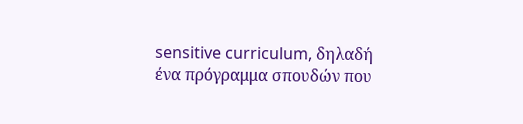sensitive curriculum, δηλαδή ένα πρόγραμμα σπουδών που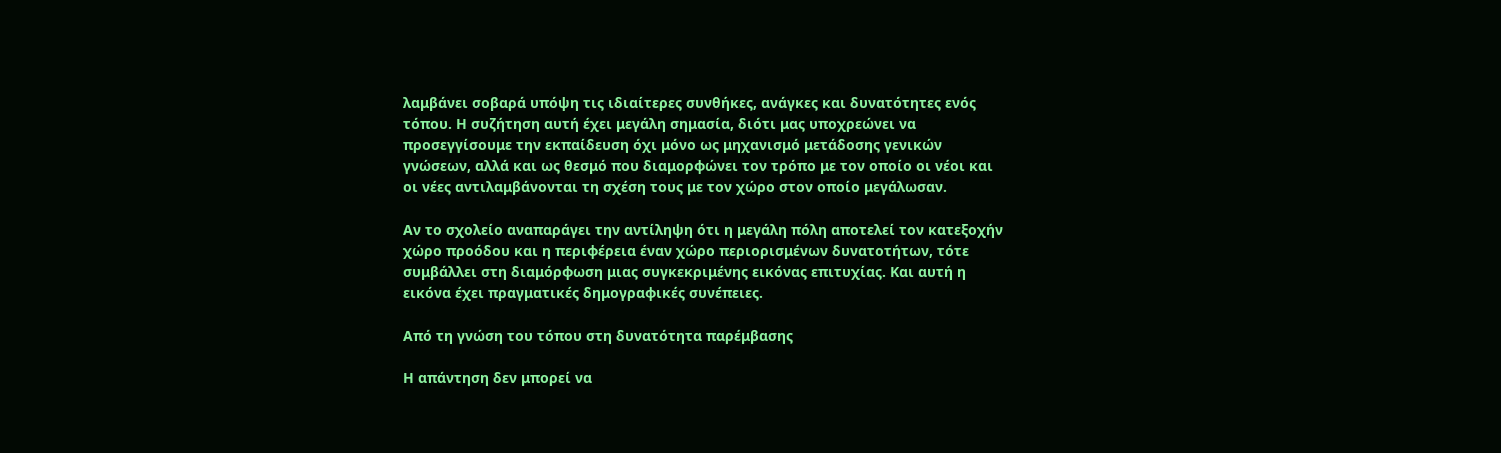λαμβάνει σοβαρά υπόψη τις ιδιαίτερες συνθήκες, ανάγκες και δυνατότητες ενός τόπου. Η συζήτηση αυτή έχει μεγάλη σημασία, διότι μας υποχρεώνει να προσεγγίσουμε την εκπαίδευση όχι μόνο ως μηχανισμό μετάδοσης γενικών γνώσεων, αλλά και ως θεσμό που διαμορφώνει τον τρόπο με τον οποίο οι νέοι και οι νέες αντιλαμβάνονται τη σχέση τους με τον χώρο στον οποίο μεγάλωσαν.

Αν το σχολείο αναπαράγει την αντίληψη ότι η μεγάλη πόλη αποτελεί τον κατεξοχήν χώρο προόδου και η περιφέρεια έναν χώρο περιορισμένων δυνατοτήτων, τότε συμβάλλει στη διαμόρφωση μιας συγκεκριμένης εικόνας επιτυχίας. Και αυτή η εικόνα έχει πραγματικές δημογραφικές συνέπειες.

Από τη γνώση του τόπου στη δυνατότητα παρέμβασης

Η απάντηση δεν μπορεί να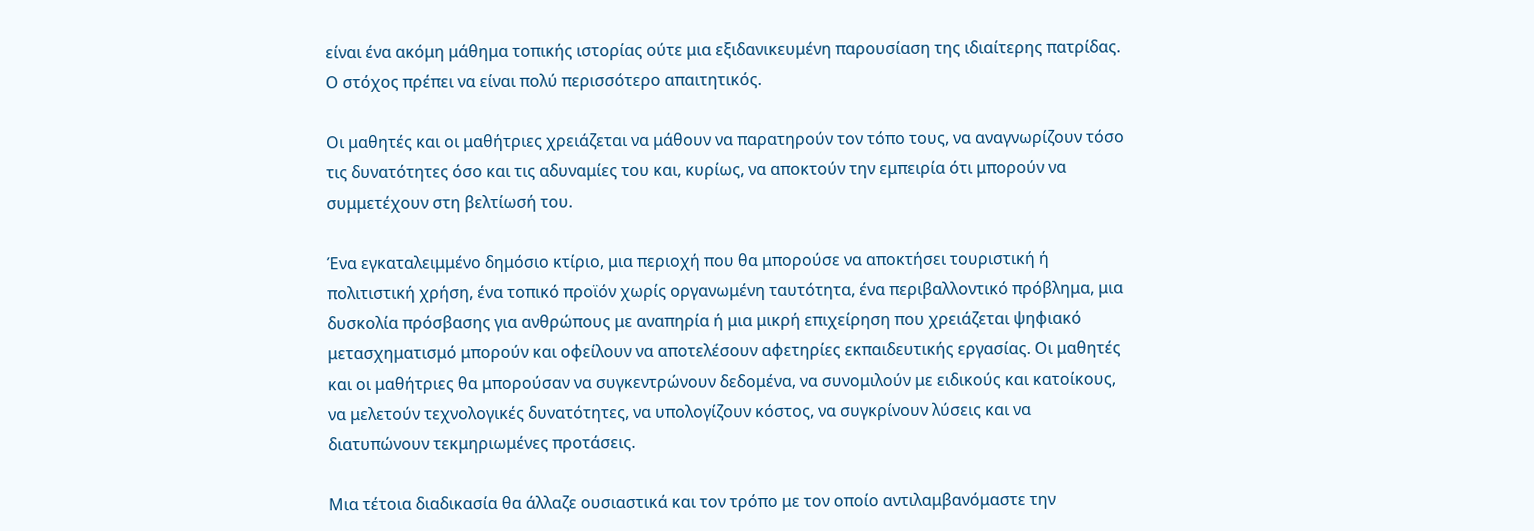είναι ένα ακόμη μάθημα τοπικής ιστορίας ούτε μια εξιδανικευμένη παρουσίαση της ιδιαίτερης πατρίδας. Ο στόχος πρέπει να είναι πολύ περισσότερο απαιτητικός.

Οι μαθητές και οι μαθήτριες χρειάζεται να μάθουν να παρατηρούν τον τόπο τους, να αναγνωρίζουν τόσο τις δυνατότητες όσο και τις αδυναμίες του και, κυρίως, να αποκτούν την εμπειρία ότι μπορούν να συμμετέχουν στη βελτίωσή του.

Ένα εγκαταλειμμένο δημόσιο κτίριο, μια περιοχή που θα μπορούσε να αποκτήσει τουριστική ή πολιτιστική χρήση, ένα τοπικό προϊόν χωρίς οργανωμένη ταυτότητα, ένα περιβαλλοντικό πρόβλημα, μια δυσκολία πρόσβασης για ανθρώπους με αναπηρία ή μια μικρή επιχείρηση που χρειάζεται ψηφιακό μετασχηματισμό μπορούν και οφείλουν να αποτελέσουν αφετηρίες εκπαιδευτικής εργασίας. Οι μαθητές και οι μαθήτριες θα μπορούσαν να συγκεντρώνουν δεδομένα, να συνομιλούν με ειδικούς και κατοίκους, να μελετούν τεχνολογικές δυνατότητες, να υπολογίζουν κόστος, να συγκρίνουν λύσεις και να διατυπώνουν τεκμηριωμένες προτάσεις.

Μια τέτοια διαδικασία θα άλλαζε ουσιαστικά και τον τρόπο με τον οποίο αντιλαμβανόμαστε την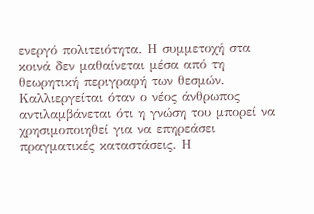ενεργό πολιτειότητα. Η συμμετοχή στα κοινά δεν μαθαίνεται μέσα από τη θεωρητική περιγραφή των θεσμών. Καλλιεργείται όταν ο νέος άνθρωπος αντιλαμβάνεται ότι η γνώση του μπορεί να χρησιμοποιηθεί για να επηρεάσει πραγματικές καταστάσεις. Η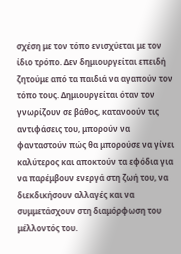σχέση με τον τόπο ενισχύεται με τον ίδιο τρόπο. Δεν δημιουργείται επειδή ζητούμε από τα παιδιά να αγαπούν τον τόπο τους. Δημιουργείται όταν τον γνωρίζουν σε βάθος, κατανοούν τις αντιφάσεις του, μπορούν να φανταστούν πώς θα μπορούσε να γίνει καλύτερος και αποκτούν τα εφόδια για να παρέμβουν ενεργά στη ζωή του, να διεκδικήσουν αλλαγές και να συμμετάσχουν στη διαμόρφωση του μέλλοντός του.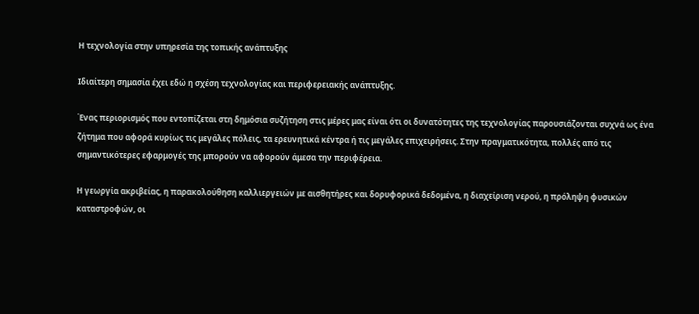Η τεχνολογία στην υπηρεσία της τοπικής ανάπτυξης

Ιδιαίτερη σημασία έχει εδώ η σχέση τεχνολογίας και περιφερειακής ανάπτυξης.

Ένας περιορισμός που εντοπίζεται στη δημόσια συζήτηση στις μέρες μας είναι ότι οι δυνατότητες της τεχνολογίας παρουσιάζονται συχνά ως ένα ζήτημα που αφορά κυρίως τις μεγάλες πόλεις, τα ερευνητικά κέντρα ή τις μεγάλες επιχειρήσεις. Στην πραγματικότητα, πολλές από τις σημαντικότερες εφαρμογές της μπορούν να αφορούν άμεσα την περιφέρεια.

Η γεωργία ακριβείας, η παρακολούθηση καλλιεργειών με αισθητήρες και δορυφορικά δεδομένα, η διαχείριση νερού, η πρόληψη φυσικών καταστροφών, οι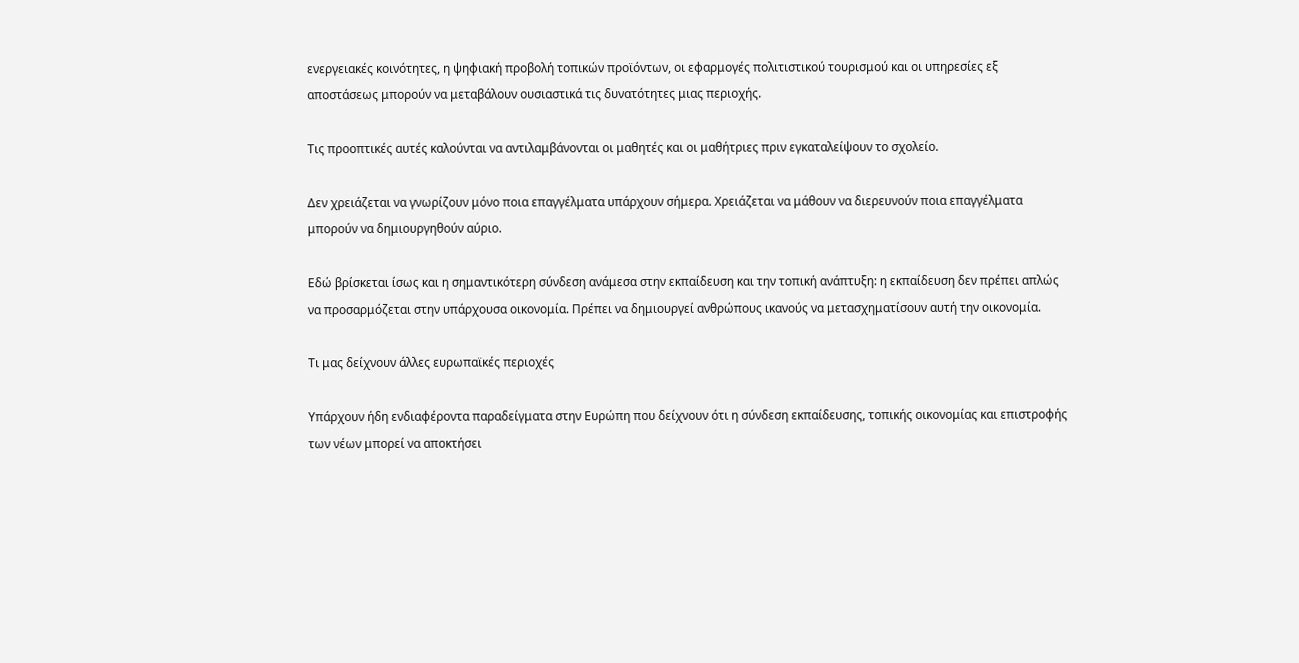ενεργειακές κοινότητες, η ψηφιακή προβολή τοπικών προϊόντων, οι εφαρμογές πολιτιστικού τουρισμού και οι υπηρεσίες εξ αποστάσεως μπορούν να μεταβάλουν ουσιαστικά τις δυνατότητες μιας περιοχής.

Τις προοπτικές αυτές καλούνται να αντιλαμβάνονται οι μαθητές και οι μαθήτριες πριν εγκαταλείψουν το σχολείο.

Δεν χρειάζεται να γνωρίζουν μόνο ποια επαγγέλματα υπάρχουν σήμερα. Χρειάζεται να μάθουν να διερευνούν ποια επαγγέλματα μπορούν να δημιουργηθούν αύριο.

Εδώ βρίσκεται ίσως και η σημαντικότερη σύνδεση ανάμεσα στην εκπαίδευση και την τοπική ανάπτυξη: η εκπαίδευση δεν πρέπει απλώς να προσαρμόζεται στην υπάρχουσα οικονομία. Πρέπει να δημιουργεί ανθρώπους ικανούς να μετασχηματίσουν αυτή την οικονομία.

Τι μας δείχνουν άλλες ευρωπαϊκές περιοχές

Υπάρχουν ήδη ενδιαφέροντα παραδείγματα στην Ευρώπη που δείχνουν ότι η σύνδεση εκπαίδευσης, τοπικής οικονομίας και επιστροφής των νέων μπορεί να αποκτήσει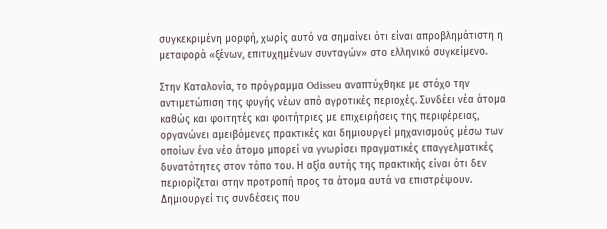συγκεκριμένη μορφή, χωρίς αυτό να σημαίνει ότι είναι απροβλημάτιστη η μεταφορά «ξένων, επιτυχημένων συνταγών» στο ελληνικό συγκείμενο.

Στην Καταλονία, το πρόγραμμα Odisseu αναπτύχθηκε με στόχο την αντιμετώπιση της φυγής νέων από αγροτικές περιοχές. Συνδέει νέα άτομα καθώς και φοιτητές και φοιτήτριες με επιχειρήσεις της περιφέρειας, οργανώνει αμειβόμενες πρακτικές και δημιουργεί μηχανισμούς μέσω των οποίων ένα νέο άτομο μπορεί να γνωρίσει πραγματικές επαγγελματικές δυνατότητες στον τόπο του. Η αξία αυτής της πρακτικής είναι ότι δεν περιορίζεται στην προτροπή προς τα άτομα αυτά να επιστρέψουν. Δημιουργεί τις συνδέσεις που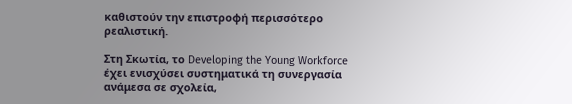καθιστούν την επιστροφή περισσότερο ρεαλιστική.

Στη Σκωτία, το Developing the Young Workforce έχει ενισχύσει συστηματικά τη συνεργασία ανάμεσα σε σχολεία,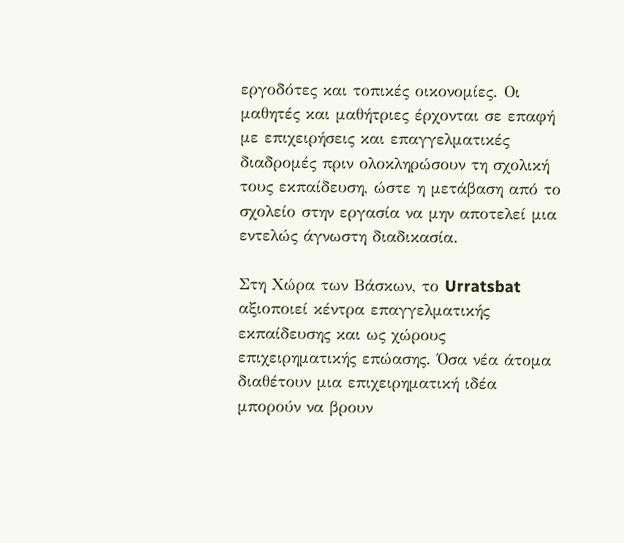εργοδότες και τοπικές οικονομίες. Οι μαθητές και μαθήτριες έρχονται σε επαφή με επιχειρήσεις και επαγγελματικές διαδρομές πριν ολοκληρώσουν τη σχολική τους εκπαίδευση, ώστε η μετάβαση από το σχολείο στην εργασία να μην αποτελεί μια εντελώς άγνωστη διαδικασία.

Στη Χώρα των Βάσκων, το Urratsbat αξιοποιεί κέντρα επαγγελματικής εκπαίδευσης και ως χώρους επιχειρηματικής επώασης. Όσα νέα άτομα διαθέτουν μια επιχειρηματική ιδέα μπορούν να βρουν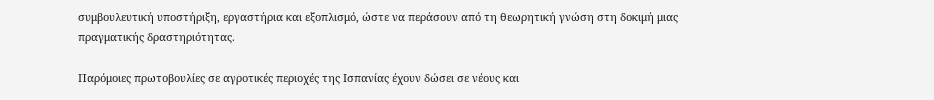συμβουλευτική υποστήριξη, εργαστήρια και εξοπλισμό, ώστε να περάσουν από τη θεωρητική γνώση στη δοκιμή μιας πραγματικής δραστηριότητας.

Παρόμοιες πρωτοβουλίες σε αγροτικές περιοχές της Ισπανίας έχουν δώσει σε νέους και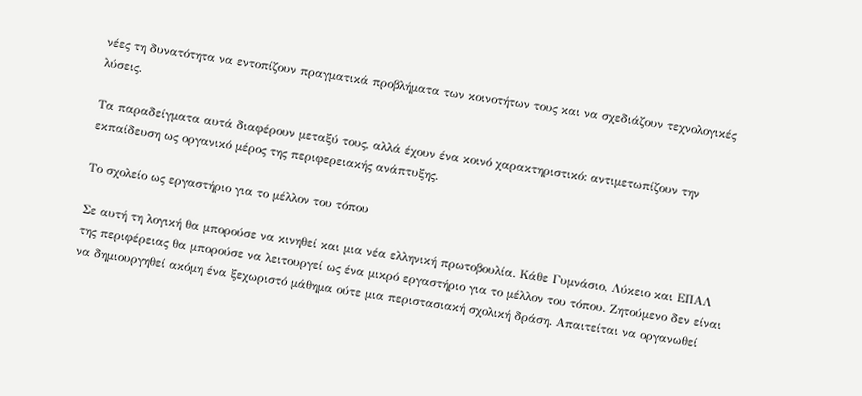νέες τη δυνατότητα να εντοπίζουν πραγματικά προβλήματα των κοινοτήτων τους και να σχεδιάζουν τεχνολογικές λύσεις.

Τα παραδείγματα αυτά διαφέρουν μεταξύ τους, αλλά έχουν ένα κοινό χαρακτηριστικό: αντιμετωπίζουν την εκπαίδευση ως οργανικό μέρος της περιφερειακής ανάπτυξης.

Το σχολείο ως εργαστήριο για το μέλλον του τόπου

Σε αυτή τη λογική θα μπορούσε να κινηθεί και μια νέα ελληνική πρωτοβουλία. Κάθε Γυμνάσιο, Λύκειο και ΕΠΑΛ της περιφέρειας θα μπορούσε να λειτουργεί ως ένα μικρό εργαστήριο για το μέλλον του τόπου. Ζητούμενο δεν είναι να δημιουργηθεί ακόμη ένα ξεχωριστό μάθημα ούτε μια περιστασιακή σχολική δράση. Απαιτείται να οργανωθεί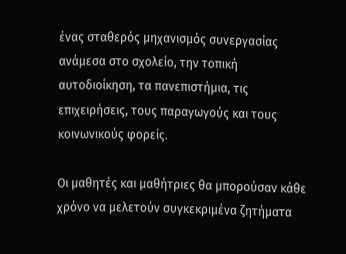ένας σταθερός μηχανισμός συνεργασίας ανάμεσα στο σχολείο, την τοπική αυτοδιοίκηση, τα πανεπιστήμια, τις επιχειρήσεις, τους παραγωγούς και τους κοινωνικούς φορείς.

Οι μαθητές και μαθήτριες θα μπορούσαν κάθε χρόνο να μελετούν συγκεκριμένα ζητήματα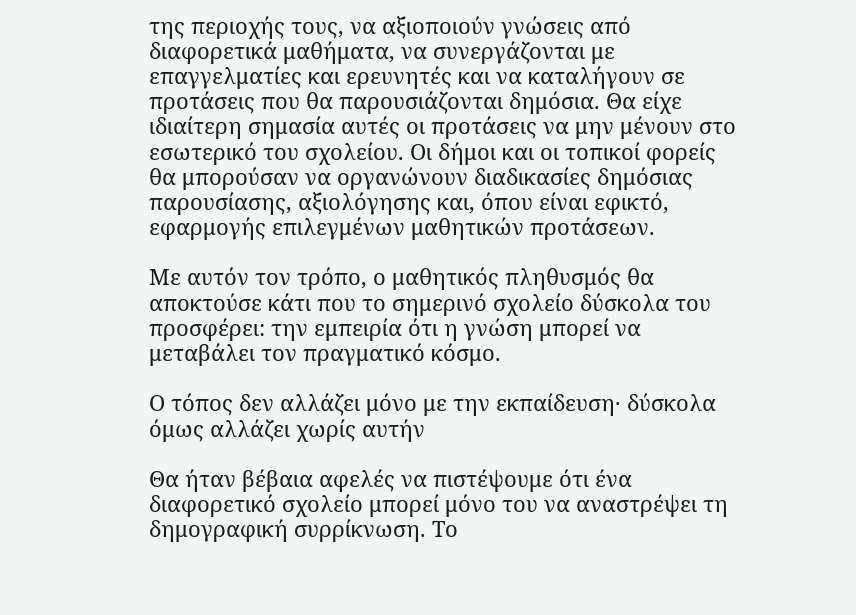της περιοχής τους, να αξιοποιούν γνώσεις από διαφορετικά μαθήματα, να συνεργάζονται με επαγγελματίες και ερευνητές και να καταλήγουν σε προτάσεις που θα παρουσιάζονται δημόσια. Θα είχε ιδιαίτερη σημασία αυτές οι προτάσεις να μην μένουν στο εσωτερικό του σχολείου. Οι δήμοι και οι τοπικοί φορείς θα μπορούσαν να οργανώνουν διαδικασίες δημόσιας παρουσίασης, αξιολόγησης και, όπου είναι εφικτό, εφαρμογής επιλεγμένων μαθητικών προτάσεων.

Με αυτόν τον τρόπο, ο μαθητικός πληθυσμός θα αποκτούσε κάτι που το σημερινό σχολείο δύσκολα του προσφέρει: την εμπειρία ότι η γνώση μπορεί να μεταβάλει τον πραγματικό κόσμο.

Ο τόπος δεν αλλάζει μόνο με την εκπαίδευση· δύσκολα όμως αλλάζει χωρίς αυτήν

Θα ήταν βέβαια αφελές να πιστέψουμε ότι ένα διαφορετικό σχολείο μπορεί μόνο του να αναστρέψει τη δημογραφική συρρίκνωση. Το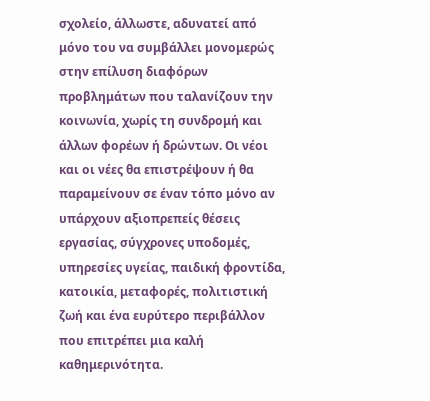σχολείο, άλλωστε, αδυνατεί από μόνο του να συμβάλλει μονομερώς στην επίλυση διαφόρων προβλημάτων που ταλανίζουν την κοινωνία, χωρίς τη συνδρομή και άλλων φορέων ή δρώντων. Οι νέοι και οι νέες θα επιστρέψουν ή θα παραμείνουν σε έναν τόπο μόνο αν υπάρχουν αξιοπρεπείς θέσεις εργασίας, σύγχρονες υποδομές, υπηρεσίες υγείας, παιδική φροντίδα, κατοικία, μεταφορές, πολιτιστική ζωή και ένα ευρύτερο περιβάλλον που επιτρέπει μια καλή καθημερινότητα.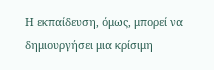Η εκπαίδευση, όμως, μπορεί να δημιουργήσει μια κρίσιμη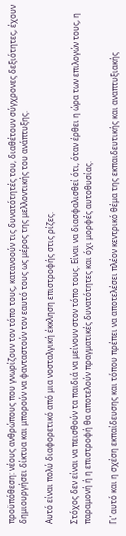προϋπόθεση: νέους ανθρώπους που γνωρίζουν τον τόπο τους, κατανοούν τις δυνατότητές του, διαθέτουν σύγχρονες δεξιότητες, έχουν δημιουργήσει δίκτυα και μπορούν να φανταστούν τον εαυτό τους ως μέρος της μελλοντικής του ανάπτυξης.

Αυτό είναι πολύ διαφορετικό από μια νοσταλγική έκκληση επιστροφής στις ρίζες.

Στόχος δεν είναι να πεισθούν τα παιδιά να μείνουν στον τόπο τους. Είναι να διασφαλισθεί ότι, όταν έρθει η ώρα των επιλογών τους, η παραμονή ή η επιστροφή θα αποτελούν πραγματικές δυνατότητες και όχι μορφές αυτοθυσίας.

Γι’ αυτό και η σχέση εκπαίδευσης και τόπου πρέπει να αποτελέσει πλέον κεντρικό θέμα της εκπαιδευτικής και αναπτυξιακής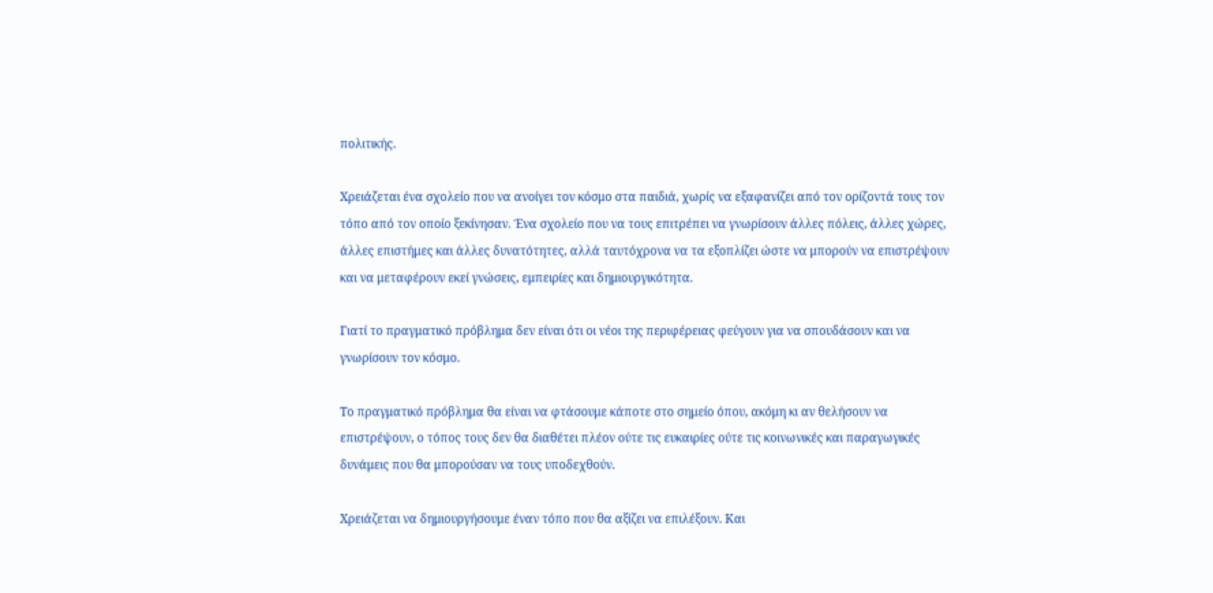πολιτικής.

Χρειάζεται ένα σχολείο που να ανοίγει τον κόσμο στα παιδιά, χωρίς να εξαφανίζει από τον ορίζοντά τους τον τόπο από τον οποίο ξεκίνησαν. Ένα σχολείο που να τους επιτρέπει να γνωρίσουν άλλες πόλεις, άλλες χώρες, άλλες επιστήμες και άλλες δυνατότητες, αλλά ταυτόχρονα να τα εξοπλίζει ώστε να μπορούν να επιστρέψουν και να μεταφέρουν εκεί γνώσεις, εμπειρίες και δημιουργικότητα.

Γιατί το πραγματικό πρόβλημα δεν είναι ότι οι νέοι της περιφέρειας φεύγουν για να σπουδάσουν και να γνωρίσουν τον κόσμο.

Το πραγματικό πρόβλημα θα είναι να φτάσουμε κάποτε στο σημείο όπου, ακόμη κι αν θελήσουν να επιστρέψουν, ο τόπος τους δεν θα διαθέτει πλέον ούτε τις ευκαιρίες ούτε τις κοινωνικές και παραγωγικές δυνάμεις που θα μπορούσαν να τους υποδεχθούν.

Χρειάζεται να δημιουργήσουμε έναν τόπο που θα αξίζει να επιλέξουν. Και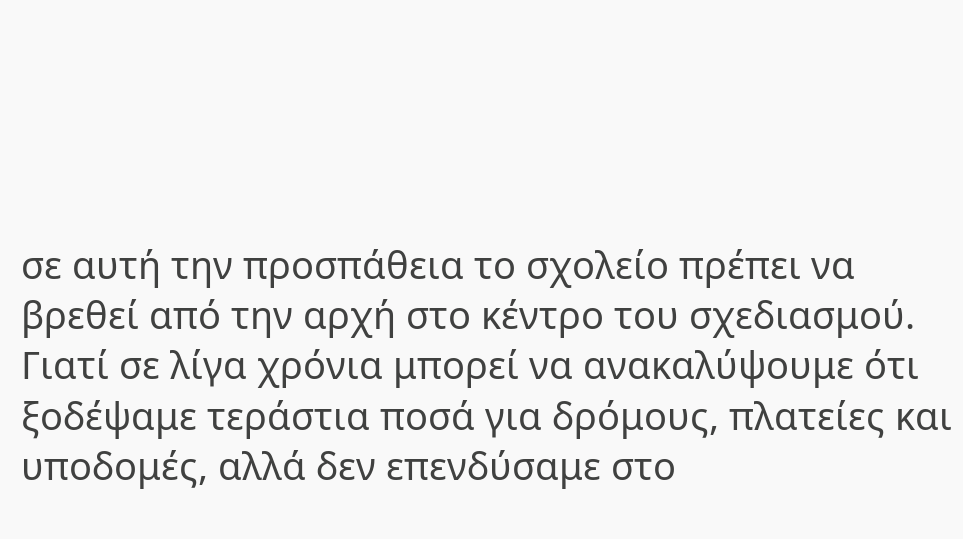σε αυτή την προσπάθεια το σχολείο πρέπει να βρεθεί από την αρχή στο κέντρο του σχεδιασμού. Γιατί σε λίγα χρόνια μπορεί να ανακαλύψουμε ότι ξοδέψαμε τεράστια ποσά για δρόμους, πλατείες και υποδομές, αλλά δεν επενδύσαμε στο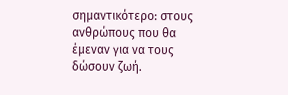σημαντικότερο: στους ανθρώπους που θα έμεναν για να τους δώσουν ζωή.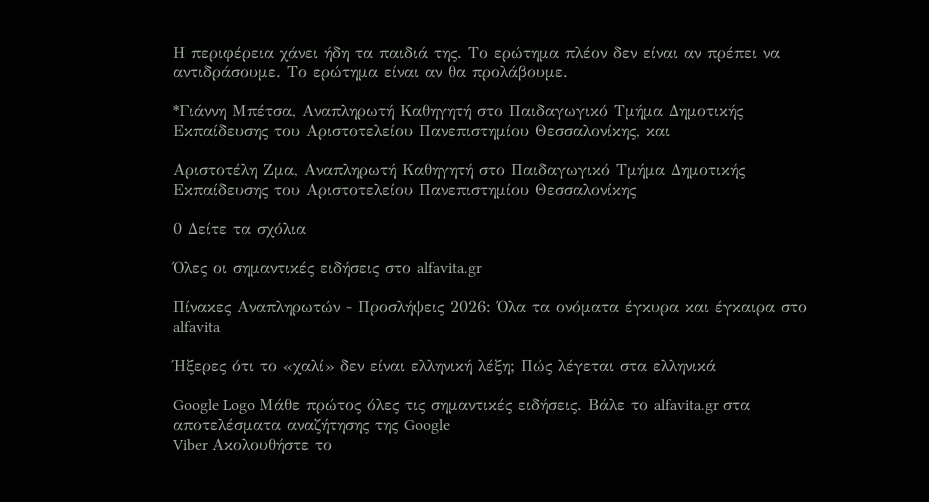Η περιφέρεια χάνει ήδη τα παιδιά της. Το ερώτημα πλέον δεν είναι αν πρέπει να αντιδράσουμε. Το ερώτημα είναι αν θα προλάβουμε.

*Γιάννη Μπέτσα, Αναπληρωτή Καθηγητή στο Παιδαγωγικό Τμήμα Δημοτικής Εκπαίδευσης του Αριστοτελείου Πανεπιστημίου Θεσσαλονίκης, και

Αριστοτέλη Ζμα, Αναπληρωτή Καθηγητή στο Παιδαγωγικό Τμήμα Δημοτικής Εκπαίδευσης του Αριστοτελείου Πανεπιστημίου Θεσσαλονίκης

0 Δείτε τα σχόλια

Όλες οι σημαντικές ειδήσεις στο alfavita.gr

Πίνακες Αναπληρωτών - Προσλήψεις 2026: Όλα τα ονόματα έγκυρα και έγκαιρα στο alfavita

Ήξερες ότι το «χαλί» δεν είναι ελληνική λέξη; Πώς λέγεται στα ελληνικά

Google Logo Μάθε πρώτος όλες τις σημαντικές ειδήσεις. Βάλε το alfavita.gr στα αποτελέσματα αναζήτησης της Google
Viber Ακολουθήστε το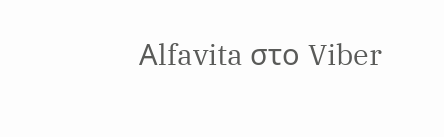Αlfavita στο Viber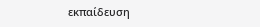εκπαίδευση